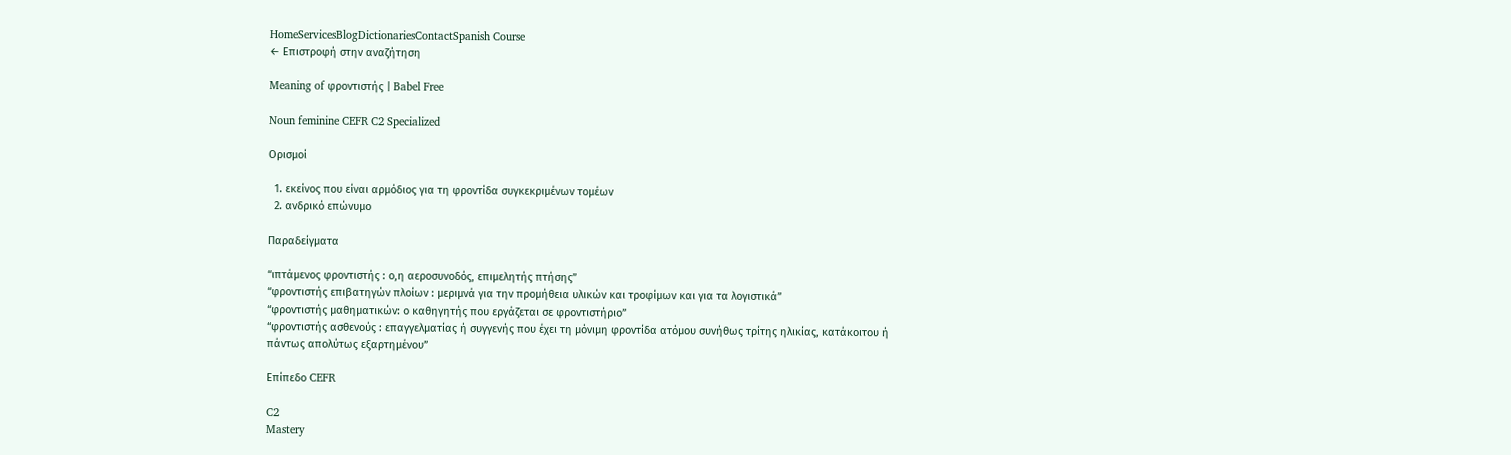HomeServicesBlogDictionariesContactSpanish Course
← Επιστροφή στην αναζήτηση

Meaning of φροντιστής | Babel Free

Noun feminine CEFR C2 Specialized

Ορισμοί

  1. εκείνος που είναι αρμόδιος για τη φροντίδα συγκεκριμένων τομέων
  2. ανδρικό επώνυμο

Παραδείγματα

“ιπτάμενος φροντιστής : ο,η αεροσυνοδός, επιμελητής πτήσης”
“φροντιστής επιβατηγών πλοίων : μεριμνά για την προμήθεια υλικών και τροφίμων και για τα λογιστικά”
“φροντιστής μαθηματικών: ο καθηγητής που εργάζεται σε φροντιστήριο”
“φροντιστής ασθενούς : επαγγελματίας ή συγγενής που έχει τη μόνιμη φροντίδα ατόμου συνήθως τρίτης ηλικίας, κατάκοιτου ή πάντως απολύτως εξαρτημένου”

Επίπεδο CEFR

C2
Mastery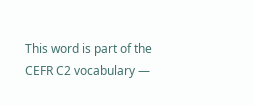This word is part of the CEFR C2 vocabulary —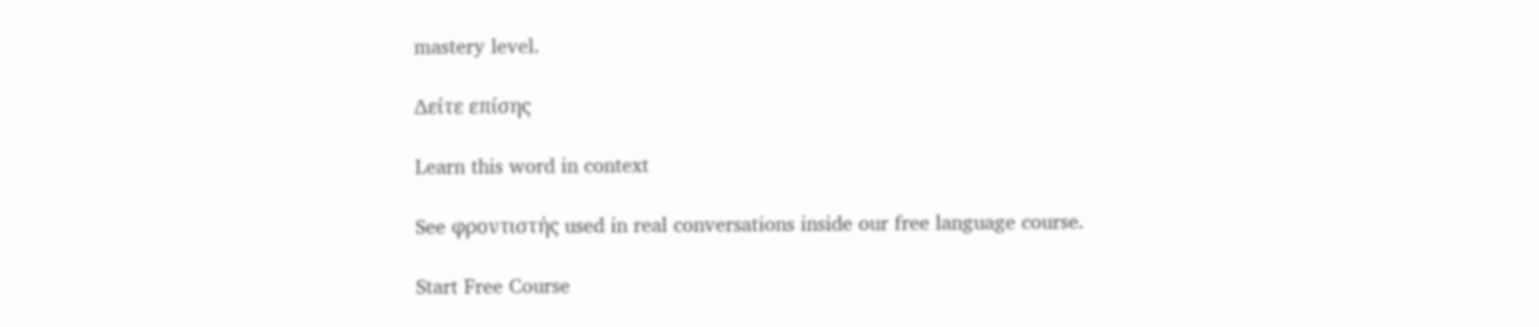mastery level.

Δείτε επίσης

Learn this word in context

See φροντιστής used in real conversations inside our free language course.

Start Free Course